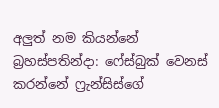අලුත් නම කියන්නේ බ්‍රහස්පතින්දා: ෆේස්බුක් වෙනස් කරන්නේ ෆ්‍රැන්සිස්ගේ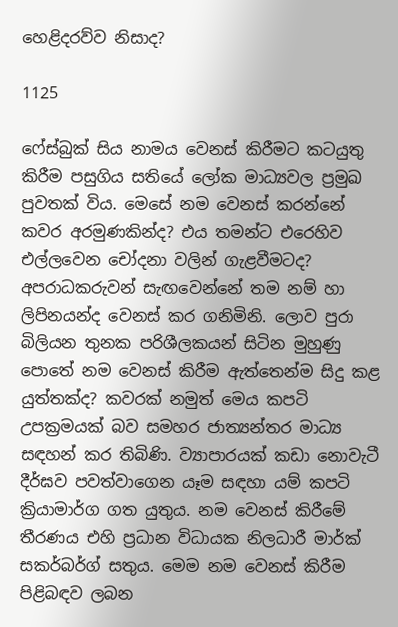හෙළිදරව්ව නිසාද?

1125

ෆේස්බුක් සිය නාමය වෙනස් කිරීමට කටයුතු කිරීම පසුගිය සතියේ ලෝක මාධ්‍යවල ප්‍රමුඛ පුවතක් විය. මෙසේ නම වෙනස් කරන්නේ කවර අරමුණකින්ද? එය තමන්ට එරෙහිව එල්ලවෙන චෝදනා වලින් ගැළවීමටද? අපරාධකරුවන් සැඟවෙන්නේ තම නම් හා ලිපිනයන්ද වෙනස් කර ගනිමිනි. ලොව පුරා බිලියන තුනක පරිශීලකයන් සිටින මුහුණු පොතේ නම වෙනස් කිරීම ඇත්තෙන්ම සිදු කළ යුත්තක්ද? කවරක් නමුත් මෙය කපටි උපක්‍රමයක් බව සමහර ජාත්‍යන්තර මාධ්‍ය සඳහන් කර තිබිණි. ව්‍යාපාරයක් කඩා නොවැටී දීර්ඝව පවත්වාගෙන යෑම සඳහා යම් කපටි ක්‍රියාමාර්ග ගත යුතුය. නම වෙනස් කිරීමේ තීරණය එහි ප්‍රධාන විධායක නිලධාරී මාර්ක් සකර්බර්ග් සතුය. මෙම නම වෙනස් කිරීම පිළිබඳව ලබන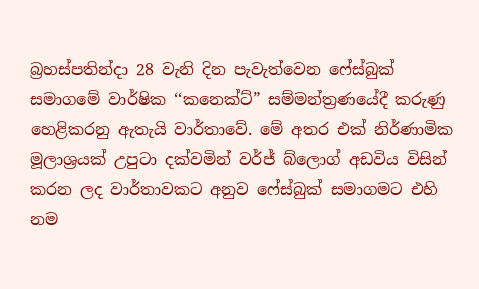බ්‍රහස්පතින්දා 28 වැනි දින පැවැත්වෙන ෆේස්බුක් සමාගමේ වාර්ෂික ‘‘කනෙක්ට්” සම්මන්ත්‍රණයේදී කරුණු හෙළිකරනු ඇතැයි වාර්තාවේ. මේ අතර එක් නිර්ණාමික මූලාශ්‍රයක් උපුටා දක්වමින් වර්ජ් බ්ලොග් අඩවිය විසින් කරන ලද වාර්තාවකට අනුව ෆේස්බුක් සමාගමට එහි නම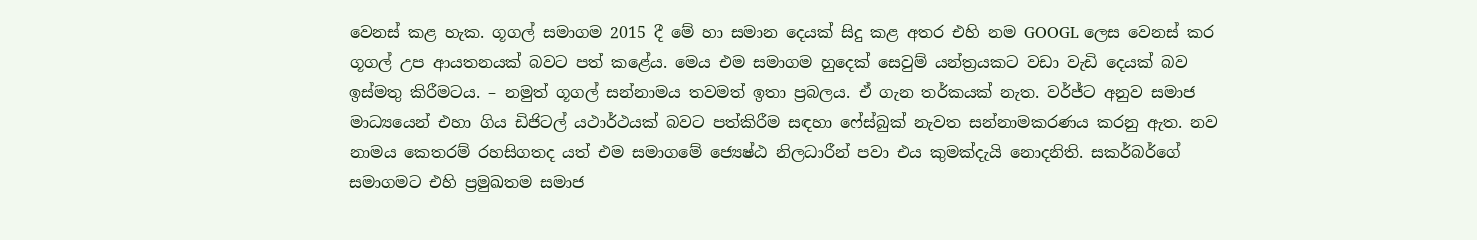වෙනස් කළ හැක. ගූගල් සමාගම 2015 දී මේ හා සමාන දෙයක් සිදු කළ අතර එහි නම GOOGL ලෙස වෙනස් කර ගූගල් උප ආයතනයක් බවට පත් කළේය. මෙය එම සමාගම හුදෙක් සෙවුම් යන්ත්‍රයකට වඩා වැඩි දෙයක් බව ඉස්මතු කිරීමටය. – නමුත් ගූගල් සන්නාමය තවමත් ඉතා ප්‍රබලය. ඒ ගැන තර්කයක් නැත. වර්ජ්ට අනුව සමාජ මාධ්‍යයෙන් එහා ගිය ඩිජිටල් යථාර්ථයක් බවට පත්කිරීම සඳහා ෆේස්බුක් නැවත සන්නාමකරණය කරනු ඇත. නව නාමය කෙතරම් රහසිගතද යත් එම සමාගමේ ජ්‍යෙෂ්ඨ නිලධාරීන් පවා එය කුමක්දැයි නොදනිති. සකර්බර්ගේ සමාගමට එහි ප්‍රමුඛතම සමාජ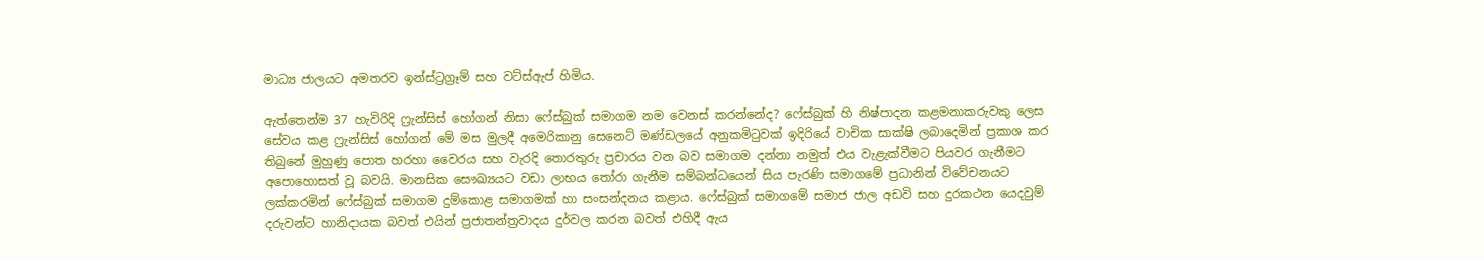මාධ්‍ය ජාලයට අමතරව ඉන්ස්ට්‍රග්‍රෑම් සහ වට්ස්ඇප් හිමිය.

ඇත්තෙන්ම 37 හැවිරිදි ෆ්‍රැන්සිස් හෝගන් නිසා ෆේස්බුක් සමාගම නම වෙනස් කරන්නේද? ෆේස්බුක් හි නිෂ්පාදන කළමනාකරුවකු ලෙස සේවය කළ ෆ්‍රැන්සිස් හෝගන් මේ මස මුලදී අමෙරිකානු සෙනෙට් මණ්ඩලයේ අනුකමිටුවක් ඉදිරියේ වාචික සාක්ෂි ලබාදෙමින් ප්‍රකාශ කර තිබුනේ මුහුණු පොත හරහා වෛරය සහ වැරදි තොරතුරු ප්‍රචාරය වන බව සමාගම දන්නා නමුත් එය වැළැක්වීමට පියවර ගැනීමට අපොහොසත් වූ බවයි. මානසික සෞඛ්‍යයට වඩා ලාභය තෝරා ගැනීම සම්බන්ධයෙන් සිය පැරණි සමාගමේ ප්‍රධානින් විවේචනයට ලක්කරමින් ෆේස්බුක් සමාගම දුම්කොළ සමාගමක් හා සංසන්දනය කළාය. ෆේස්බුක් සමාගමේ සමාජ ජාල අඩවි සහ දුරකථන යෙදවුම් දරුවන්ට හානිදායක බවත් එයින් ප්‍රජාතන්ත්‍රවාදය දුර්වල කරන බවත් එහිදී ඇය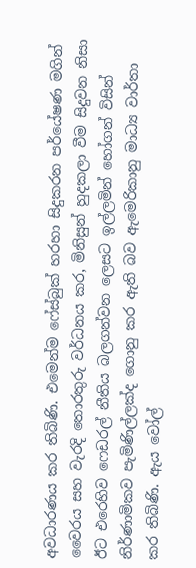අවධාරණය කර තිබිණි. එමෙන්ම ෆේස්බුක් හරහා සිදුකරන පර්යේෂණ මගින් වෛරය සහ වැරදි තොරතුරු වර්ධනය කර, මිනිසුන් හුදකලා වීම සිදුවන නිසා ඊට එරෙහිව ෆෙඩරල් නීතිය බලගන්වන ලෙසට ඉල්ලමින් හෝගන් විසින් නිර්ණාමිකව පැමිණිල්ලක්ද ගොනු කර ඇති බව ඇමෙරිකානු මාධ්‍ය වාර්තා කර තිබිණි. ඇය වෝල්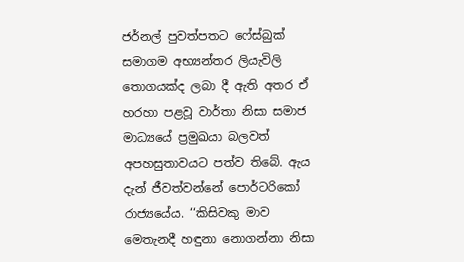ජර්නල් පුවත්පතට ෆේස්බුක් සමාගම අභ්‍යන්තර ලියැවිලි තොගයක්ද ලබා දී ඇති අතර ඒ හරහා පළවූ වාර්තා නිසා සමාජ මාධ්‍යයේ ප්‍රමුඛයා බලවත් අපහසුතාවයට පත්ව තිබේ. ඇය දැන් ජීවත්වන්නේ පොර්ටරිකෝ රාජ්‍යයේය. ‘‘කිසිවකු මාව මෙතැනදී හඳුනා නොගන්නා නිසා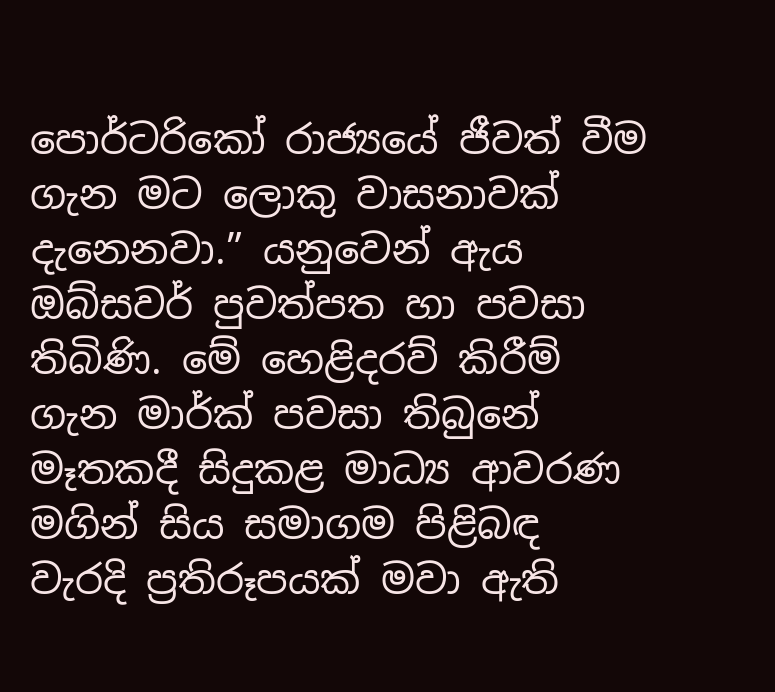පොර්ටරිකෝ රාජ්‍යයේ ජීවත් වීම ගැන මට ලොකු වාසනාවක් දැනෙනවා.” යනුවෙන් ඇය ඔබ්සවර් පුවත්පත හා පවසා තිබිණි. මේ හෙළිදරව් කිරීම් ගැන මාර්ක් පවසා තිබුනේ මෑතකදී සිදුකළ මාධ්‍ය ආවරණ මගින් සිය සමාගම පිළිබඳ වැරදි ප්‍රතිරූපයක් මවා ඇති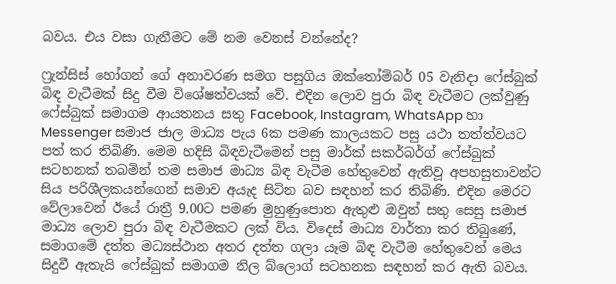බවය. එය වසා ගැනීමට මේ නම වෙනස් වන්නේද?

ෆ්‍රැන්සිස් හෝගන් ගේ අනාවරණ සමග පසුගිය ඔක්තෝම්බර් 05 වැනිදා ෆේස්බුක් බිඳ වැටීමක් සිදු වීම විශේෂත්වයක් වේ. එදින ලොව පුරා බිඳ වැටීමට ලක්වුණු ෆේස්බුක් සමාගම ආයතනය සතු Facebook, Instagram, WhatsApp හා Messenger සමාජ ජාල මාධ්‍ය පැය 6ක පමණ කාලයකට පසු යථා තත්ත්වයට පත් කර තිබිණි. මෙම හදිසි බිඳවැටීමෙන් පසු මාර්ක් සකර්බර්ග් ෆේස්බුක් සටහනක් තබමින් තම සමාජ මාධ්‍ය බිඳ වැටීම හේතුවෙන් ඇතිවූ අපහසුතාවන්ට සිය පරිශීලකයන්ගෙන් සමාව අයැද සිටින බව සඳහන් කර තිබිණි. එදින මෙරට වේලාවෙන් ඊයේ රාත්‍රී 9.00ට පමණ මුහුණුපොත ඇතුළු ඔවුන් සතු සෙසු සමාජ මාධ්‍ය ලොව පුරා බිඳ වැටීමකට ලක් විය. විදෙස් මාධ්‍ය වාර්තා කර තිබුණේ, සමාගමේ දත්ත මධ්‍යස්ථාන අතර දත්ත ගලා යෑම බිඳ වැටීම හේතුවෙන් මෙය සිදුවී ඇතැයි ෆේස්බුක් සමාගම නිල බ්ලොග් සටහනක සඳහන් කර ඇති බවය.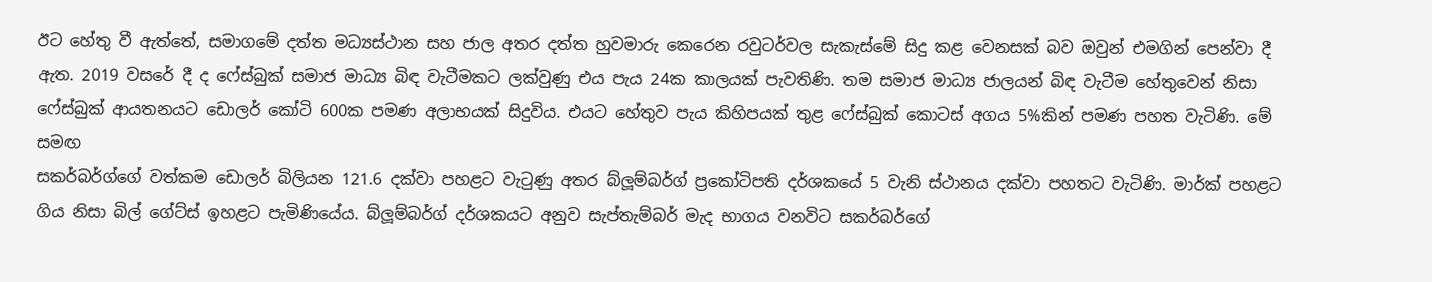ඊට හේතු වී ඇත්තේ, සමාගමේ දත්ත මධ්‍යස්ථාන සහ ජාල අතර දත්ත හුවමාරු කෙරෙන රවුටර්වල සැකැස්මේ සිදු කළ වෙනසක් බව ඔවුන් එමගින් පෙන්වා දී ඇත. 2019 වසරේ දී ද ෆේස්බුක් සමාජ මාධ්‍ය බිඳ වැටීමකට ලක්වුණු එය පැය 24ක කාලයක් පැවතිණි. තම සමාජ මාධ්‍ය ජාලයන් බිඳ වැටීම හේතුවෙන් නිසා ෆේස්බුක් ආයතනයට ඩොලර් කෝටි 600ක පමණ අලාභයක් සිදුවිය. එයට හේතුව පැය කිහිපයක් තුළ ෆේස්බුක් කොටස් අගය 5%කින් පමණ පහත වැටිණි. මේ සමඟ
සකර්බර්ග්ගේ වත්කම ඩොලර් බිලියන 121.6 දක්වා පහළට වැටුණු අතර බ්ලූම්බර්ග් ප්‍රකෝටිපති දර්ශකයේ 5 වැනි ස්ථානය දක්වා පහතට වැටිණි. මාර්ක් පහළට ගිය නිසා බිල් ගේට්ස් ඉහළට පැමිණියේය. බ්ලූම්බර්ග් දර්ශකයට අනුව සැප්තැම්බර් මැද භාගය වනවිට සකර්බර්ගේ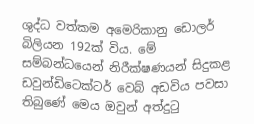ශුද්ධ වත්කම අමෙරිකානු ඩොලර් බිලියන 192ක් විය. මේ සම්බන්ධයෙන් නිරීක්ෂණයන් සිදුකළ ඩවුන්ඩිටෙක්ටර් වෙබ් අඩවිය පවසා තිබුණේ මෙය ඔවුන් අත්දුටු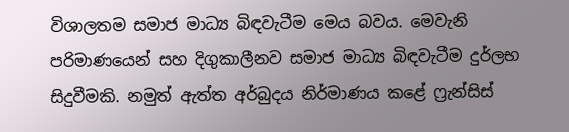විශාලතම සමාජ මාධ්‍ය බිඳවැටීම මෙය බවය. මෙවැනි පරිමාණයෙන් සහ දිගුකාලීනව සමාජ මාධ්‍ය බිඳවැටීම දුර්ලභ සිදුවීමකි. නමුත් ඇත්ත අර්බුදය නිර්මාණය කළේ ෆ්‍රැන්සිස්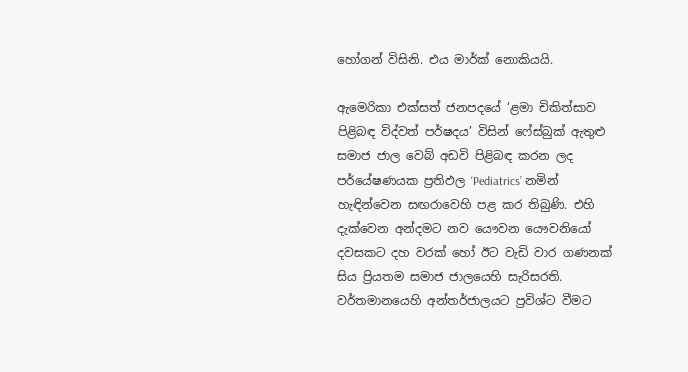හෝගන් විසිනි. එය මාර්ක් නොකියයි.

ඇමෙරිකා එක්සත් ජනපදයේ ‘ළමා චිකිත්සාව පිළිබඳ විද්වත් පර්ෂදය’ විසින් ෆේස්බුක් ඇතුළු සමාජ ජාල වෙබ් අඩවි පිළිබඳ කරන ලද පර්යේෂණයක ප්‍රතිඵල ‘Pediatrics’ නමින් හැඳින්වෙන සඟරාවෙහි පළ කර තිබුණි. එහි දැක්වෙන අන්දමට නව යෞවන යෞවනියෝ දවසකට දහ වරක් හෝ ඊට වැඩි වාර ගණනක් සිය ප්‍රියතම සමාජ ජාලයෙහි සැරිසරති. වර්තමානයෙහි අන්තර්ජාලයට ප්‍රවිශ්ට වීමට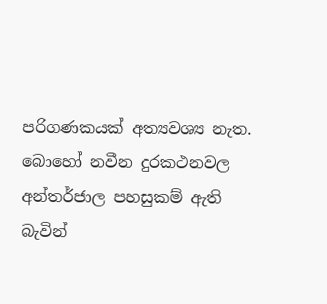පරිගණකයක් අත්‍යවශ්‍ය නැත. බොහෝ නවීන දුරකථනවල අන්තර්ජාල පහසුකම් ඇති බැවින්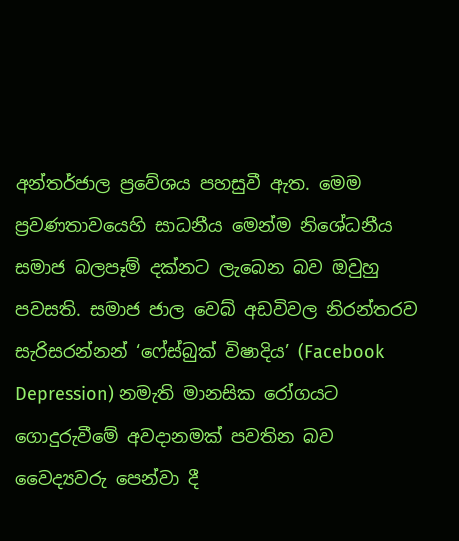අන්තර්ජාල ප්‍රවේශය පහසුවී ඇත. මෙම ප්‍රවණතාවයෙහි සාධනීය මෙන්ම නිශේධනීය සමාජ බලපෑම් දක්නට ලැබෙන බව ඔවුහු පවසති. සමාජ ජාල වෙබ් අඩවිවල නිරන්තරව සැරිසරන්නන් ‘ෆේස්බුක් විෂාදිය’ (Facebook Depression) නමැති මානසික රෝගයට ගොදුරුවීමේ අවදානමක් පවතින බව වෛද්‍යවරු පෙන්වා දී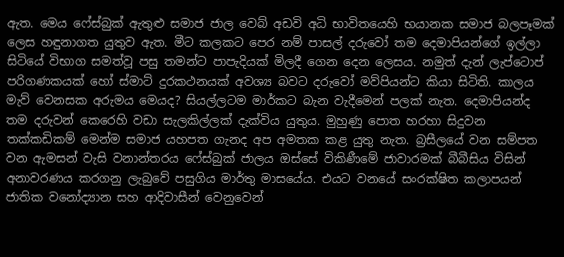ඇත. මෙය ෆේස්බුක් ඇතුළු සමාජ ජාල වෙබ් අඩවි අධි භාවිතයෙහි භයානක සමාජ බලපෑමක් ලෙස හඳුනාගත යුතුව ඇත. මීට කලකට පෙර නම් පාසල් දරුවෝ තම දෙමාපියන්ගේ ඉල්ලා සිටියේ විභාග සමත්වූ පසු තමන්ට පාපැදියක් මිලදී ගෙන දෙන ලෙසය. නමුත් දැන් ලැප්ටොප් පරිගණකයක් හෝ ස්මාට් දුරකථනයක් අවශ්‍ය බවට දරුවෝ මව්පියන්ට කියා සිටිති. කාලය මැව් වෙනසක අරුමය මෙයද? සියල්ලටම මාර්කට බැන වැදීමෙන් පලක් නැත. දෙමාපියන්ද තම දරුවන් කෙරෙහි වඩා සැලකිල්ලක් දැක්විය යුතුය. මුහුණු පොත හරහා සිදුවන තක්කඩිකම් මෙන්ම සමාජ යහපත ගැනද අප අමතක කළ යුතු නැත. බ්‍රසීලයේ වන සම්පත වන ඇමසන් වැසි වනාන්තරය ෆේස්බුක් ජාලය ඔස්සේ විකිණීමේ ජාවාරමක් බීබීසිය විසින් අනාවරණය කරගනු ලැබුවේ පසුගිය මාර්තු මාසයේය. එයට වනයේ සංරක්ෂිත කලාපයන් ජාතික වනෝද්‍යාන සහ ආදිවාසීන් වෙනුවෙන්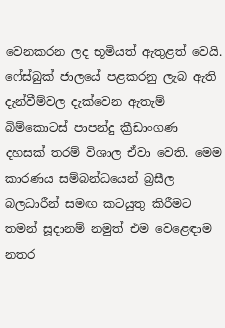වෙනකරන ලද භූමියත් ඇතුළත් වෙයි. ෆේස්බුක් ජාලයේ පළකරනු ලැබ ඇති දැන්වීම්වල දැක්වෙන ඇතැම් බිම්කොටස් පාපන්දු ක්‍රීඩාංගණ දහසක් තරම් විශාල ඒවා වෙති. මෙම කාරණය සම්බන්ධයෙන් බ්‍රසීල බලධාරීන් සමඟ කටයුතු කිරීමට තමන් සූදානම් නමුත් එම වෙළෙඳාම නතර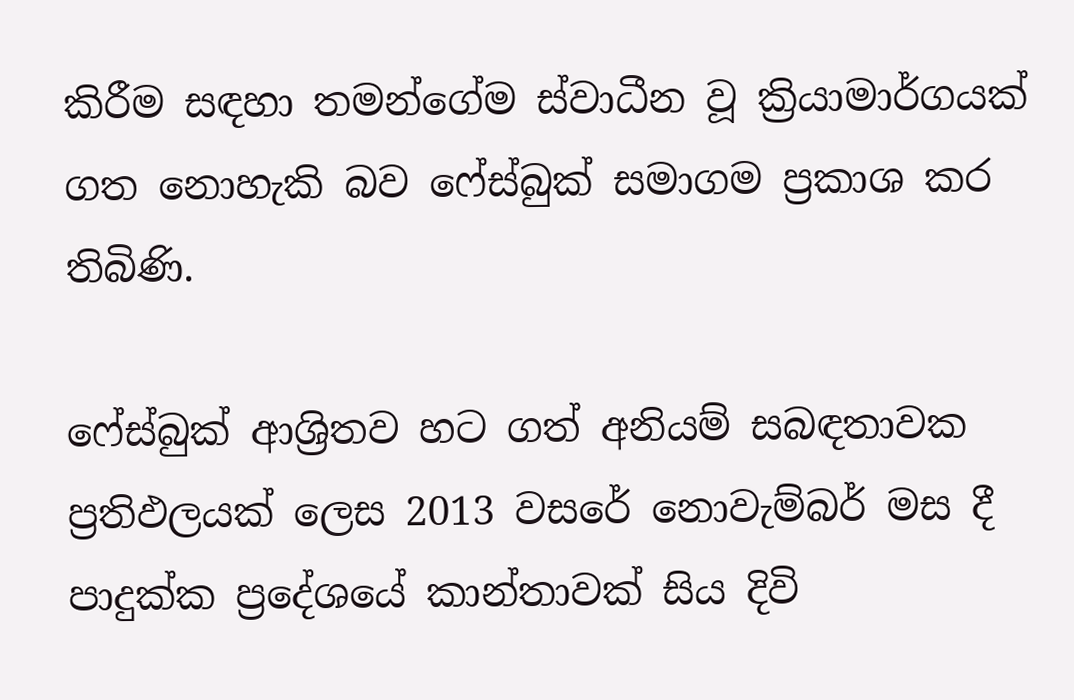කිරීම සඳහා තමන්ගේම ස්වාධීන වූ ක්‍රියාමාර්ගයක් ගත නොහැකි බව ෆේස්බුක් සමාගම ප්‍රකාශ කර තිබිණි.

ෆේස්බුක් ආශ්‍රිතව හට ගත් අනියම් සබඳතාවක ප්‍රතිඵලයක් ලෙස 2013 වසරේ නොවැම්බර් මස දී පාදුක්ක ප්‍රදේශයේ කාන්තාවක් සිය දිවි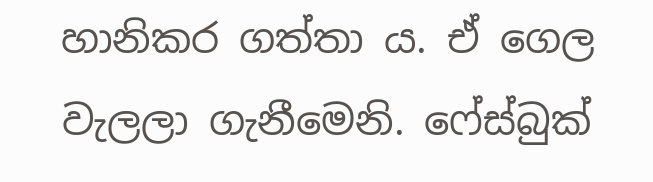හානිකර ගත්තා ය. ඒ ගෙල වැලලා ගැනීමෙනි. ෆේස්බුක්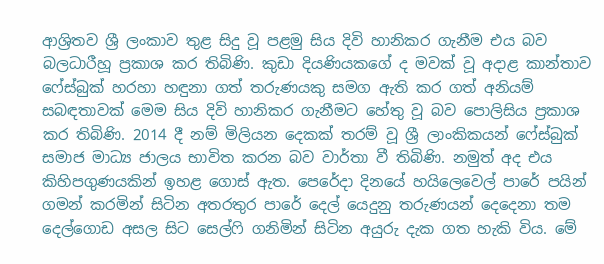ආශ්‍රිතව ශ්‍රී ලංකාව තුළ සිදු වූ පළමු සිය දිවි හානිකර ගැනීම එය බව බලධාරීහූ ප්‍රකාශ කර තිබිණි. කුඩා දියණියකගේ ද මවක් වූ අදාළ කාන්තාව ෆේස්බුක් හරහා හඳුනා ගත් තරුණයකු සමග ඇති කර ගත් අනියම් සබඳතාවක් මෙම සිය දිවි හානිකර ගැනීමට හේතු වූ බව පොලිසිය ප්‍රකාශ කර තිබිණි. 2014 දී නම් මිලියන දෙකක් තරම් වූ ශ්‍රී ලාංකිකයන් ෆේස්බුක් සමාජ මාධ්‍ය ජාලය භාවිත කරන බව වාර්තා වී තිබිණි. නමුත් අද එය කිහිපගුණයකින් ඉහළ ගොස් ඇත. පෙරේදා දිනයේ හයිලෙවෙල් පාරේ පයින් ගමන් කරමින් සිටින අතරතුර පාරේ දෙල් යෙදුනු තරුණයන් දෙදෙනා තම දෙල්ගොඩ අසල සිට සෙල්ෆි ගනිමින් සිටින අයුරු දැක ගත හැකි විය. මේ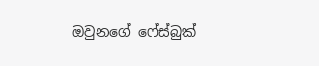ඔවුනගේ ෆේස්බුක්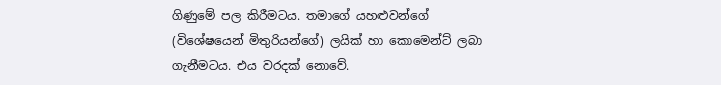ගිණුමේ පල කිරීමටය. තමාගේ යහළුවන්ගේ (විශේෂයෙන් මිතුරියන්ගේ) ලයික් හා කොමෙන්ට් ලබා ගැනීමටය. එය වරදක් නොවේ.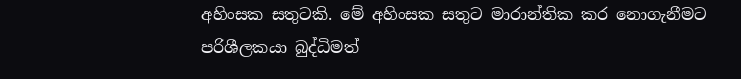අහිංසක සතුටකි. මේ අහිංසක සතුට මාරාන්තික කර නොගැනීමට පරිශීලකයා බුද්ධිමත්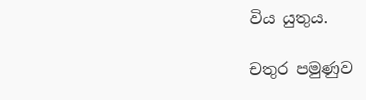විය යුතුය.

චතුර පමුණුව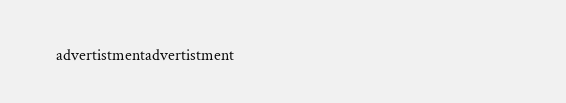advertistmentadvertistment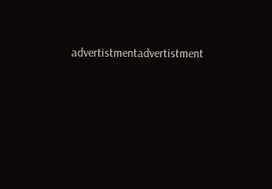advertistmentadvertistment